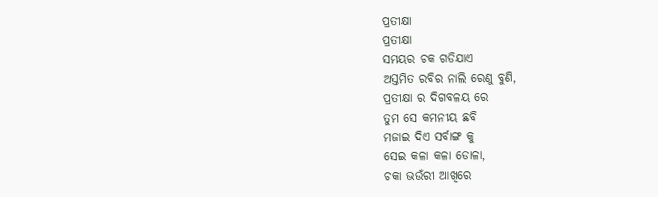ପ୍ରତୀକ୍ଷା
ପ୍ରତୀକ୍ଷା
ସମୟର ଚକ ଗଡିଯାଏ
ଅସ୍ତମିତ ରବିର ନାଲି ରେଣୁ ବୁଣି,
ପ୍ରତୀକ୍ଷା ର ଦିଗବଳୟ ରେ
ତୁମ ସେ କମନୀୟ ଛବି
ମଜାଇ ଦିଏ ସର୍ବାଙ୍ଗ କୁ
ସେଇ କଳା କଳା ଡୋଳା,
ଚକା ଭଉଁରୀ ଆଖିରେ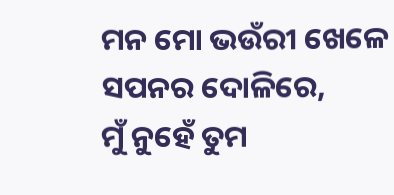ମନ ମୋ ଭଉଁରୀ ଖେଳେ
ସପନର ଦୋଳିରେ,
ମୁଁ ନୁହେଁ ତୁମ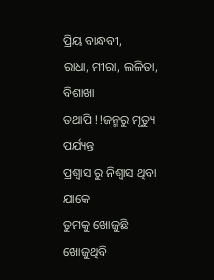ପ୍ରିୟ ବାନ୍ଧବୀ,
ରାଧା, ମୀରା, ଲଳିତା, ବିଶାଖା
ତଥାପି !!ଜନ୍ମରୁ ମୃତ୍ୟୁ ପର୍ଯ୍ୟନ୍ତ
ପ୍ରଶ୍ୱାସ ରୁ ନିଶ୍ୱାସ ଥିବା ଯାକେ
ତୁମକୁ ଖୋଜୁଛି ଖୋଜୁଥିବି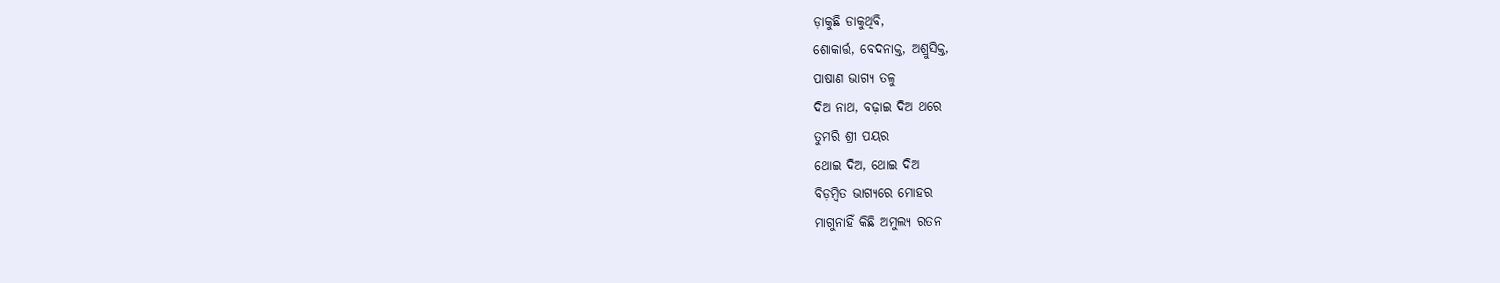ଡ଼ାକୁଛି ଡାକୁଥିବି,
ଶୋକାର୍ତ୍ତ, ବେଦନାକ୍ତ, ଅଶ୍ରୁସିକ୍ତ,
ପାଷାଣ ଭାଗ୍ୟ ତଳୁ
ଦିଅ ନାଥ, ବଢ଼ାଇ ଦିଅ ଥରେ
ତୁମରି ଶ୍ରୀ ପୟର
ଥୋଇ ଦିଅ, ଥୋଇ ଦିଅ
ବିଡ଼ମ୍ବିତ ଭାଗ୍ୟରେ ମୋହର
ମାଗୁନାହିଁ କିଛି ଅମୁଲ୍ୟ ରତନ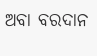ଅବା ବରଦାନ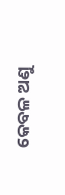କେବଳ ଅଣୁ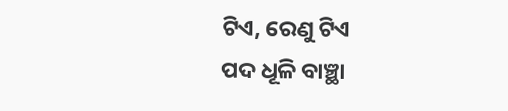ଟିଏ, ରେଣୁ ଟିଏ
ପଦ ଧୂଳି ବାଞ୍ଛା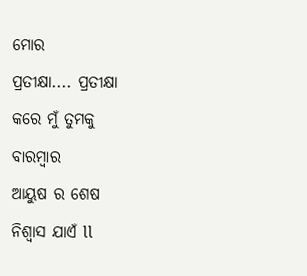ମୋର
ପ୍ରତୀକ୍ଷା.... ପ୍ରତୀକ୍ଷା
କରେ ମୁଁ ତୁମକୁ
ବାରମ୍ବାର
ଆୟୁଷ ର ଶେଷ
ନିଶ୍ୱାସ ଯାଏଁ ll